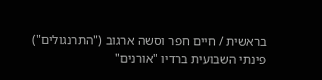בראשית / חיים חפר וסשה ארגוב ("התרנגולים")
פינתי השבועית ברדיו "אורנים"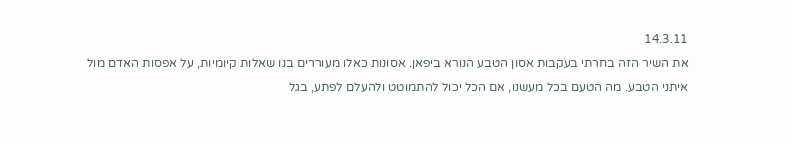14.3.11
את השיר הזה בחרתי בעקבות אסון הטבע הנורא ביפאן. אסונות כאלו מעוררים בנו שאלות קיומיות, על אפסות האדם מול איתני הטבע. מה הטעם בכל מעשנו, אם הכל יכול להתמוטט ולהעלם לפתע, בגל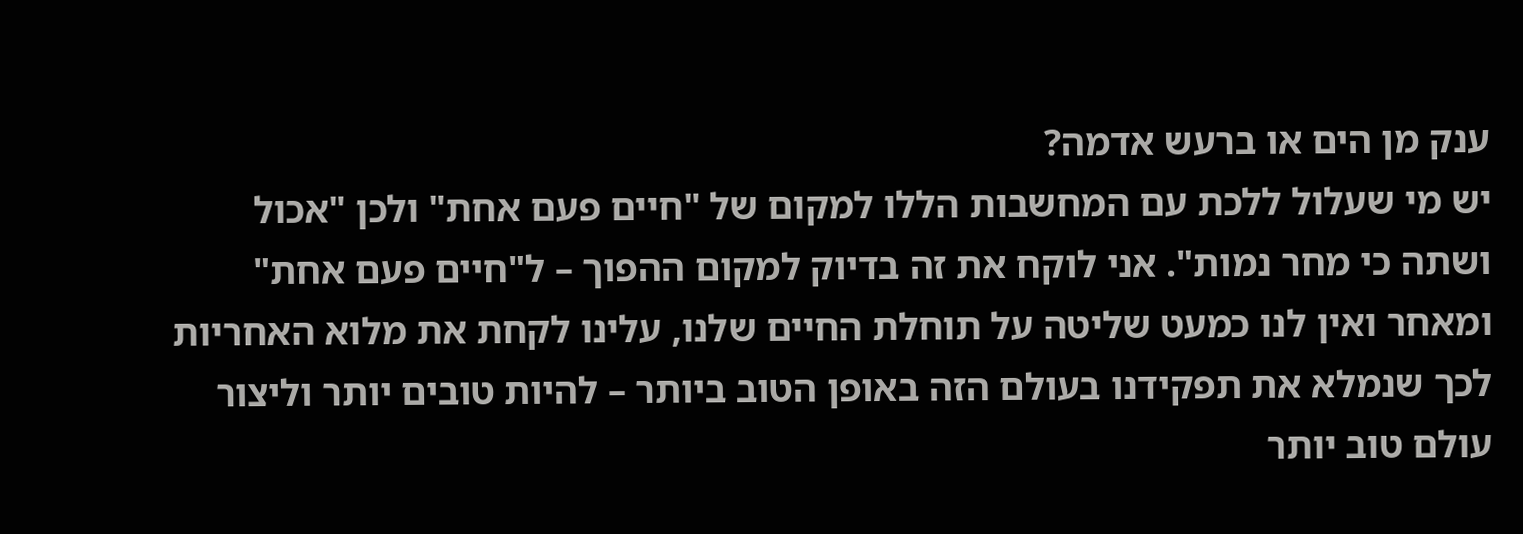ענק מן הים או ברעש אדמה?
יש מי שעלול ללכת עם המחשבות הללו למקום של "חיים פעם אחת" ולכן "אכול ושתה כי מחר נמות". אני לוקח את זה בדיוק למקום ההפוך – ל"חיים פעם אחת" ומאחר ואין לנו כמעט שליטה על תוחלת החיים שלנו, עלינו לקחת את מלוא האחריות לכך שנמלא את תפקידנו בעולם הזה באופן הטוב ביותר – להיות טובים יותר וליצור עולם טוב יותר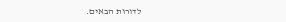לדורות הבאים.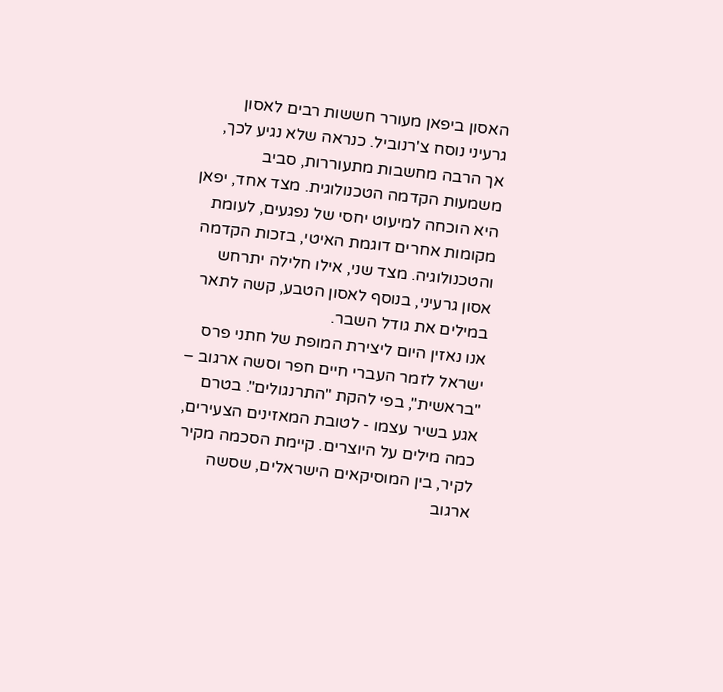האסון ביפאן מעורר חששות רבים לאסון גרעיני נוסח צ'רנוביל. כנראה שלא נגיע לכך, אך הרבה מחשבות מתעוררות, סביב משמעות הקדמה הטכנולוגית. מצד אחד, יפאן היא הוכחה למיעוט יחסי של נפגעים, לעומת מקומות אחרים דוגמת האיטי, בזכות הקדמה והטכנולוגיה. מצד שני, אילו חלילה יתרחש אסון גרעיני, בנוסף לאסון הטבע, קשה לתאר במילים את גודל השבר.
אנו נאזין היום ליצירת המופת של חתני פרס ישראל לזמר העברי חיים חפר וסשה ארגוב – "בראשית", בפי להקת "התרנגולים". בטרם אגע בשיר עצמו - לטובת המאזינים הצעירים, כמה מילים על היוצרים. קיימת הסכמה מקיר לקיר, בין המוסיקאים הישראלים, שסשה ארגוב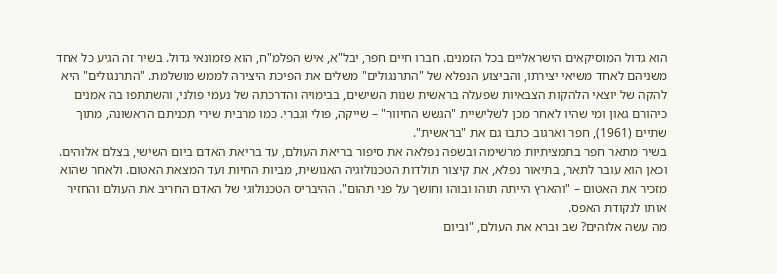הוא גדול המוסיקאים הישראליים בכל הזמנים. חברו חיים חפר, יבל"א, איש הפלמ"ח, הוא פזמונאי גדול. בשיר זה הגיע כל אחד משניהם לאחד משיאי יצירתו, והביצוע הנפלא של "התרנגולים" משלים את הפיכת היצירה לממש מושלמת. "התרנגולים" היא להקה של יוצאי הלהקות הצבאיות שפעלה בראשית שנות השישים, בבימויה והדרכתה של נעמי פולני, והשתתפו בה אמנים כיהורם גאון ומי שהיו לאחר מכן לשלישיית "הגשש החיוור" – שייקה, פולי וגברי. כמו מרבית שירי תכניתם הראשונה, מתוך שתיים (1961), חפר וארגוב כתבו גם את "בראשית".
בשיר מתאר חפר בתמציתיות מרשימה ובשפה נפלאה את סיפור בריאת העולם, עד בריאת האדם ביום השישי, בצלם אלוהים. וכאן הוא עובר לתאר, בתיאור נפלא, את קיצור תולדות הטכנולוגיה האנושית, מביות החיות ועד המצאת האטום. ולאחר שהוא מזכיר את האטום – "והארץ הייתה תוהו ובוהו וחושך על פני תהום". ההיבריס הטכנולוגי של האדם החריב את העולם והחזיר אותו לנקודת האפס.
מה עשה אלוהים? שב וברא את העולם, "וביום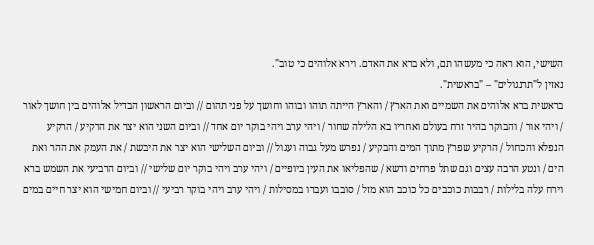השישי, הוא ראה כי מעשהו תם, ולא ברא את האדם. וירא אלוהים כי טוב".
נאזין ל"תרנגולים" – "בראשית".
בראשית ברא אלוהים את השמיים ואת הארץ / והארץ הייתה תוהו ובוהו וחושך על פני תהום // וביום הראשון הבדיל אלוהים בין חושך לאור / ויהי אור / והבוקר בהיר זרח בעולם ואחריו בא הלילה שחור / ויהי ערב ויהי בוקר יום אחד // וביום השני הוא יצר את הרקיע / הרקיע הנפלא והכחול / הרקיע שפרץ מתוך המים והבקיע / נפרש מעל גבוה ועגול // וביום השלישי הוא יצר את היבשת / את העמק את ההר ואת הים / ונטע הרבה עצים וגם שתל פרחים ודשא / שהפליאו את העין ביופיים / ויהי ערב ויהי בוקר יום שלישי // וביום הרביעי את השמש ברא וירח עלה בלילות / רבבות כוכבים כל כוכב הוא מזל / סובבו ועברו במסילות / ויהי ערב ויהי בוקר רביעי // וביום חמישי הוא יצר חיים במים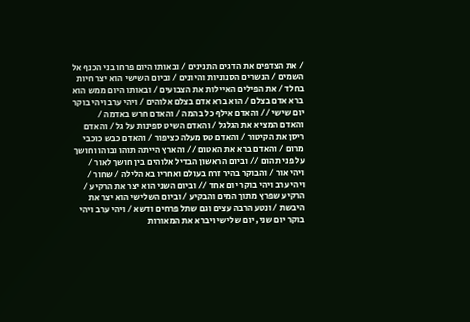/ את הצדפים את הדגים התנינים / ובאותו היום פרחו בני הכנף אל השמים / הנשרים הסנוניות והיונים / וביום השישי הוא יצר חיות בחלד / את הפילים האיילות את הצבועים / ובאותו היום ממש הוא ברא אדם בצלם / הוא ברא אדם בצלם אלוהים / ויהי ערב ויהי בוקר יום שישי // והאדם אילף כל בהמה / והאדם חרש באדמה / והאדם המציא את הגלגל / והאדם השיט ספינות על גל / והאדם ריסן את הקיטור / והאדם טס מעלה כציפור / והאדם כבש כוכבי מרום / והאדם ברא את האטום // והארץ הייתה תוהו ובוהו וחושך על פני תהום // וביום הראשון הבדיל אלוהים בין חושך לאור / ויהי אור / והבוקר בהיר זרח בעולם ואחריו בא הלילה / שחור / ויהי ערב ויהי בוקר יום אחד // וביום השני הוא יצר את הרקיע / הרקיע שפרץ מתוך המים והבקיע / וביום השלישי הוא יצר את היבשת / ונטע הרבה עצים וגם שתל פרחים ודשא / ויהי ערב ויהי בוקר יום שני, יום שלישי ויברא את המאורות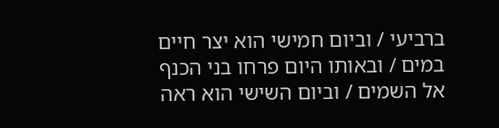ברביעי / וביום חמישי הוא יצר חיים במים / ובאותו היום פרחו בני הכנף אל השמים / וביום השישי הוא ראה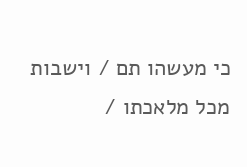כי מעשהו תם / וישבות מכל מלאכתו /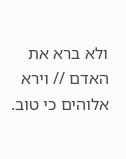ולא ברא את האדם // וירא אלוהים כי טוב.